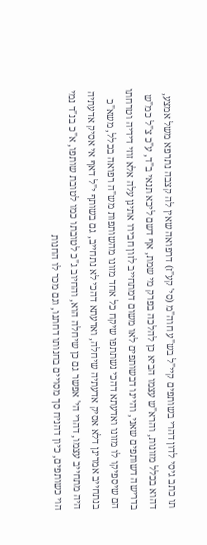תו כתב גיסי לדון דהרי בשותפים קיי"ל בש"ע חוה"מ (סי' קע"ז) דרפואה שאין לה קצבה נתרפא משל אמצע, דהוא בכלל מזונות, והרא"ש עצמו הביא כן להלכה בפרק מי שמת, אף דשם ליכא תנאי ב"ד, ע"כ צ"ל כמ"ש בדרישה דשותפים שאני, והיינו דבשותפים לאו משום דמתחייב לזון חבירו אתינן עלה אלא זוזי דידיה וטרחתו הם שיספיקו לו מזונו ואדעתא דהכי נשתתפו שיקח כל אחד מזונו מהשותפות מש"ה רפואה בכלל, משא"כ בנתחייב אמרינן דלא אסיק אדעתיה שיחלה, ואדעתא דהכי לא נתחייב, גם בשותף י"ל דאף אי אסיק אדעתיה היה מתחייב עצמו, דהרי הי' אפשר גם כן שיחלה הוא, והחיוב ג"כ לטובתו כמו לטובת שותפו, א"כ בנ"ד נמי הוי כשותפים, כיון דהניח סך מסויים בחנותו דחתנו, וגם מכר לו החנות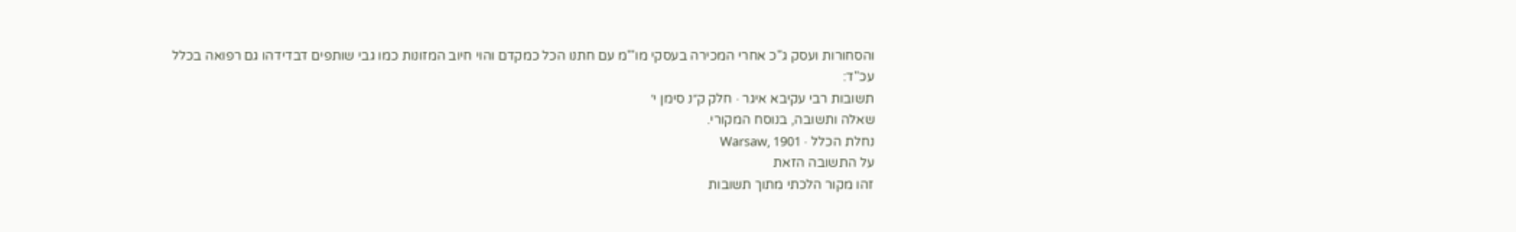והסחורות ועסק ג"כ אחרי המכירה בעסקי מו'"מ עם חתנו הכל כמקדם והוי חיוב המזונות כמו גבי שותפים דבדידהו גם רפואה בכלל עכ"ד:
תשובות רבי עקיבא איגר · חלק ק״נ סימן י׳
שאלה ותשובה, בנוסח המקורי.
נחלת הכלל · Warsaw, 1901
על התשובה הזאת
זהו מקור הלכתי מתוך תשובות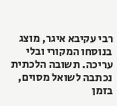רבי עקיבא איגר, מוצג בנוסחו המקורי ובלי עריכה. תשובה הלכתית נכתבה לשואל מסוים, בזמן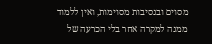מסוים ובנסיבות מסוימות, ואין ללמוד ממנה למקרה אחר בלי הכרעה של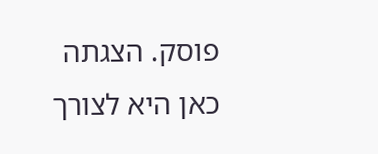פוסק. הצגתה כאן היא לצורך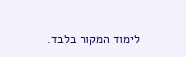לימוד המקור בלבד.